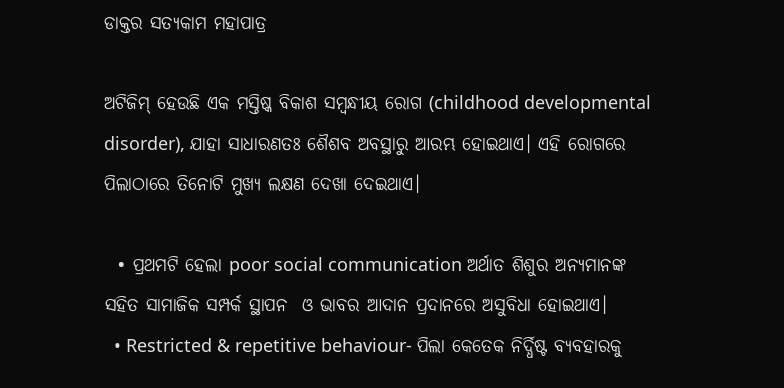ଡାକ୍ତର ସତ୍ୟକାମ ମହାପାତ୍ର

ଅଟିଜିମ୍‌ ହେଉଛି ଏକ ମସ୍ତିଷ୍କ ବିକାଶ ସମ୍ବନ୍ଧୀୟ ରୋଗ (childhood developmental disorder), ଯାହା ସାଧାରଣତଃ ଶୈଶବ ଅବସ୍ଥାରୁ ଆରମ୍ଭ ହୋଇଥାଏ। ଏହି ରୋଗରେ ପିଲାଠାରେ ତିନୋଟି ମୁଖ୍ୟ ଲକ୍ଷଣ ଦେଖା ଦେଇଥାଏ।

  • ପ୍ରଥମଟି ହେଲା poor social communication ଅର୍ଥାତ ଶିଶୁର ଅନ୍ୟମାନଙ୍କ ସହିତ ସାମାଜିକ ସମ୍ପର୍କ ସ୍ଥାପନ  ଓ ଭାବର ଆଦାନ ପ୍ରଦାନରେ ଅସୁବିଧା ହୋଇଥାଏ।
  • Restricted & repetitive behaviour- ପିଲା କେତେକ ନିର୍ଦ୍ଧିଷ୍ଟ ବ୍ୟବହାରକୁ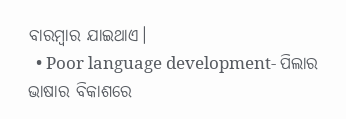ବାରମ୍ବାର ଯାଇଥାଏ।
  • Poor language development- ପିଲାର ଭାଷାର ବିକାଶରେ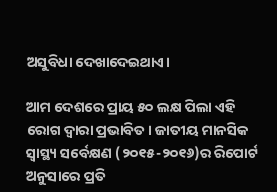ଅସୁବିଧା ଦେଖାଦେଇଥାଏ।

ଆମ ଦେଶରେ ପ୍ରାୟ ୫୦ ଲକ୍ଷ ପିଲା ଏହି ରୋଗ ଦ୍ଵାରା ପ୍ରଭାବିତ। ଜାତୀୟ ମାନସିକ ସ୍ୱାସ୍ଥ୍ୟ ସର୍ବେକ୍ଷଣ (୨୦୧୫-୨୦୧୬)ର ରିପୋର୍ଟ ଅନୁସାରେ ପ୍ରତି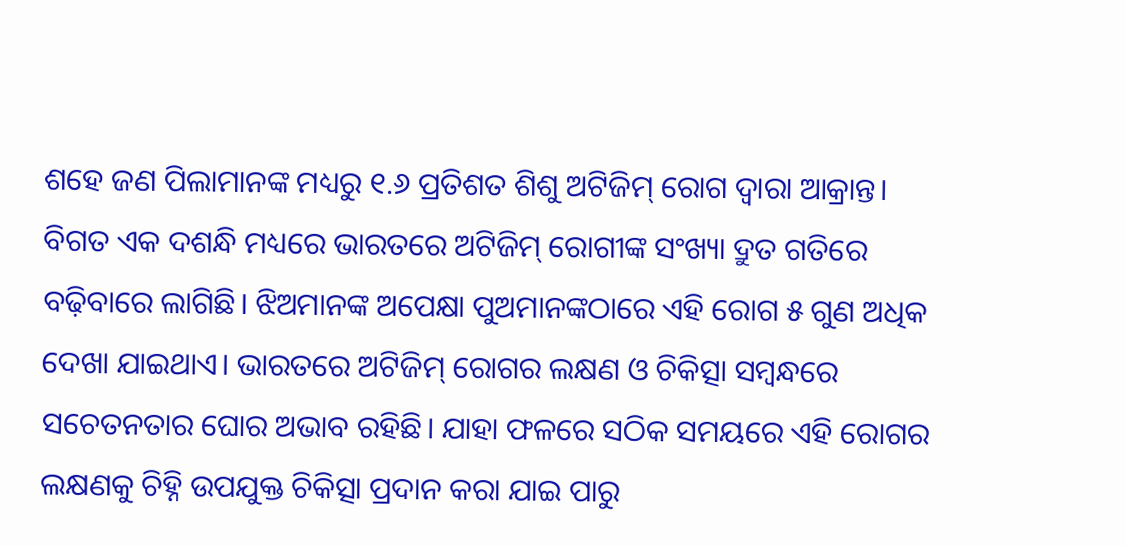ଶହେ ଜଣ ପିଲାମାନଙ୍କ ମଧ୍ୟରୁ ୧.୬ ପ୍ରତିଶତ ଶିଶୁ ଅଟିଜିମ୍‌ ରୋଗ ଦ୍ଵାରା ଆକ୍ରାନ୍ତ। ବିଗତ ଏକ ଦଶନ୍ଧି ମଧ୍ୟରେ ଭାରତରେ ଅଟିଜିମ୍‌ ରୋଗୀଙ୍କ ସଂଖ୍ୟା ଦ୍ରୁତ ଗତିରେ ବଢ଼ିବାରେ ଲାଗିଛି। ଝିଅମାନଙ୍କ ଅପେକ୍ଷା ପୁଅମାନଙ୍କଠାରେ ଏହି ରୋଗ ୫ ଗୁଣ ଅଧିକ ଦେଖା ଯାଇଥାଏ। ଭାରତରେ ଅଟିଜିମ୍‌ ରୋଗର ଲକ୍ଷଣ ଓ ଚିକିତ୍ସା ସମ୍ବନ୍ଧରେ ସଚେତନତାର ଘୋର ଅଭାବ ରହିଛି। ଯାହା ଫଳରେ ସଠିକ ସମୟରେ ଏହି ରୋଗର ଲକ୍ଷଣକୁ ଚିହ୍ନି ଉପଯୁକ୍ତ ଚିକିତ୍ସା ପ୍ରଦାନ କରା ଯାଇ ପାରୁ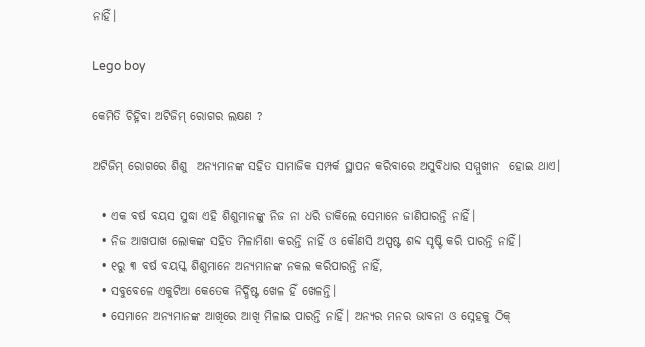ନାହିଁ।

Lego boy

କେମିତି ଚିହ୍ନିବା ଅଟିଜିମ୍‌ ରୋଗର ଲକ୍ଷଣ ?

ଅଟିଜିମ୍‌ ରୋଗରେ ଶିଶୁ  ଅନ୍ୟମାନଙ୍କ ସହିତ ସାମାଜିକ ସମ୍ପର୍କ ସ୍ଥାପନ କରିବାରେ ଅସୁବିଧାର ସମ୍ମୁଖୀନ  ହୋଇ ଥାଏ।

  • ଏକ ବର୍ଷ ବୟସ ସୁଦ୍ଧା ଏହି ଶିଶୁମାନଙ୍କୁ ନିଜ ନା ଧରି ଡାକିଲେ ସେମାନେ ଜାଣିପାରନ୍ତି ନାହିଁ।
  • ନିଜ ଆଖପାଖ ଲୋକଙ୍କ ସହିତ ମିଳାମିଶା କରନ୍ତି ନାହିଁ ଓ କୌଣସି ଅସ୍ପଷ୍ଟ ଶବ୍ଦ ସୃଷ୍ଟି କରି ପାରନ୍ତି ନାହିଁ।
  • ୧ରୁ ୩ ବର୍ଷ ବୟସ୍କ ଶିଶୁମାନେ ଅନ୍ୟମାନଙ୍କ ନକଲ କରିପାରନ୍ତି ନାହିଁ,
  • ସବୁବେଳେ ଏକୁଟିଆ କେତେକ ନିର୍ଦ୍ଧିଷ୍ଟ ଖେଳ ହିଁ ଖେଳନ୍ତି।
  • ସେମାନେ ଅନ୍ୟମାନଙ୍କ ଆଖିରେ ଆଖି ମିଳାଇ ପାରନ୍ତି ନାହିଁ। ଅନ୍ୟର ମନର ଭାବନା ଓ ସ୍ନେହକୁ ଠିକ୍‌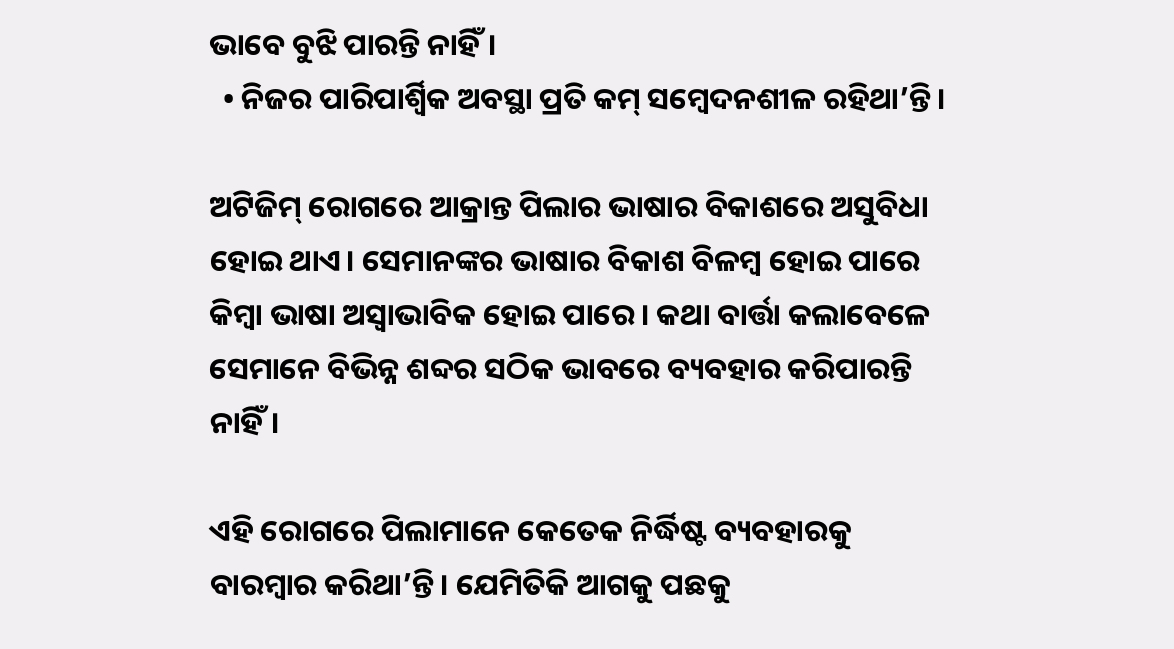ଭାବେ ବୁଝି ପାରନ୍ତି ନାହିଁ।
  • ନିଜର ପାରିପାର୍ଶ୍ଵିକ ଅବସ୍ଥା ପ୍ରତି କମ୍‌ ସମ୍ବେଦନଶୀଳ ରହିଥା’ନ୍ତି।

ଅଟିଜିମ୍‌ ରୋଗରେ ଆକ୍ରାନ୍ତ ପିଲାର ଭାଷାର ବିକାଶରେ ଅସୁବିଧା ହୋଇ ଥାଏ। ସେମାନଙ୍କର ଭାଷାର ବିକାଶ ବିଳମ୍ବ ହୋଇ ପାରେ କିମ୍ବା ଭାଷା ଅସ୍ଵାଭାବିକ ହୋଇ ପାରେ। କଥା ବାର୍ତ୍ତା କଲାବେଳେ ସେମାନେ ବିଭିନ୍ନ ଶବ୍ଦର ସଠିକ ଭାବରେ ବ୍ୟବହାର କରିପାରନ୍ତି ନାହିଁ।

ଏହି ରୋଗରେ ପିଲାମାନେ କେତେକ ନିର୍ଦ୍ଧିଷ୍ଟ ବ୍ୟବହାରକୁ ବାରମ୍ବାର କରିଥା’ନ୍ତି। ଯେମିତିକି ଆଗକୁ ପଛକୁ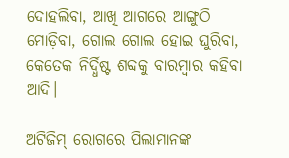ଦୋହଲିବା, ଆଖି ଆଗରେ ଆଙ୍ଗୁଠି ମୋଡ଼ିବା, ଗୋଲ ଗୋଲ ହୋଇ ଘୁରିବା, କେତେକ ନିର୍ଦ୍ଧିଷ୍ଟ ଶବ୍ଦକୁ ବାରମ୍ବାର କହିବା ଆଦି।

ଅଟିଜିମ୍‌ ରୋଗରେ ପିଲାମାନଙ୍କ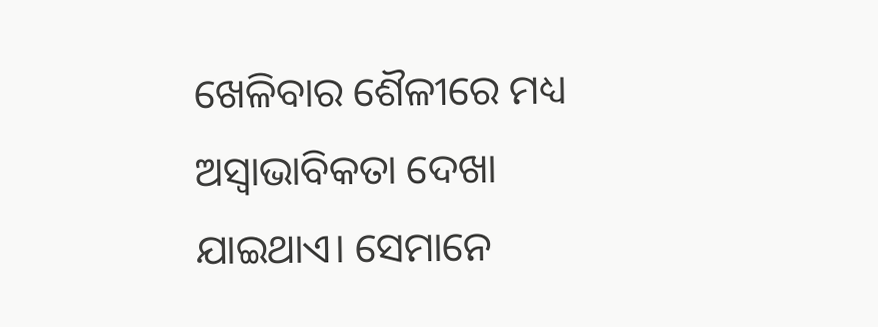ଖେଳିବାର ଶୈଳୀରେ ମଧ୍ୟ ଅସ୍ଵାଭାବିକତା ଦେଖା ଯାଇଥାଏ। ସେମାନେ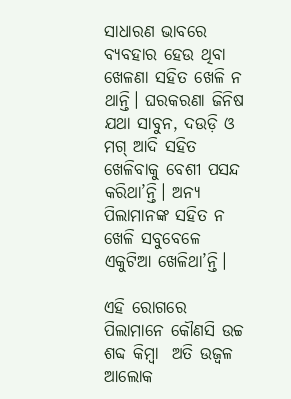ସାଧାରଣ ଭାବରେ ବ୍ୟବହାର ହେଉ ଥିବା ଖେଳଣା ସହିତ ଖେଳି ନ ଥାନ୍ତି। ଘରକରଣା ଜିନିଷ ଯଥା ସାବୁନ, ଦଉଡ଼ି ଓ ମଗ୍‌ ଆଦି ସହିତ ଖେଳିବାକୁ ବେଶୀ ପସନ୍ଦ କରିଥା’ନ୍ତି। ଅନ୍ୟ ପିଲାମାନଙ୍କ ସହିତ ନ ଖେଳି ସବୁବେଳେ ଏକୁଟିଆ ଖେଳିଥା’ନ୍ତି।

ଏହି ରୋଗରେ ପିଲାମାନେ କୌଣସି ଉଚ୍ଚ ଶବ୍ଦ କିମ୍ବା  ଅତି ଉଜ୍ଵଳ ଆଲୋକ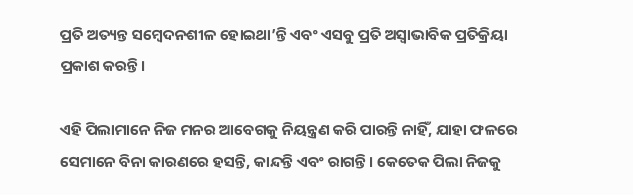ପ୍ରତି ଅତ୍ୟନ୍ତ ସମ୍ବେଦନଶୀଳ ହୋଇଥା’ନ୍ତି ଏବଂ ଏସବୁ ପ୍ରତି ଅସ୍ଵାଭାବିକ ପ୍ରତିକ୍ରିୟା ପ୍ରକାଶ କରନ୍ତି।

ଏହି ପିଲାମାନେ ନିଜ ମନର ଆବେଗକୁ ନିୟନ୍ତ୍ରଣ କରି ପାରନ୍ତି ନାହିଁ, ଯାହା ଫଳରେ ସେମାନେ ବିନା କାରଣରେ ହସନ୍ତି, କାନ୍ଦନ୍ତି ଏବଂ ରାଗନ୍ତି। କେତେକ ପିଲା ନିଜକୁ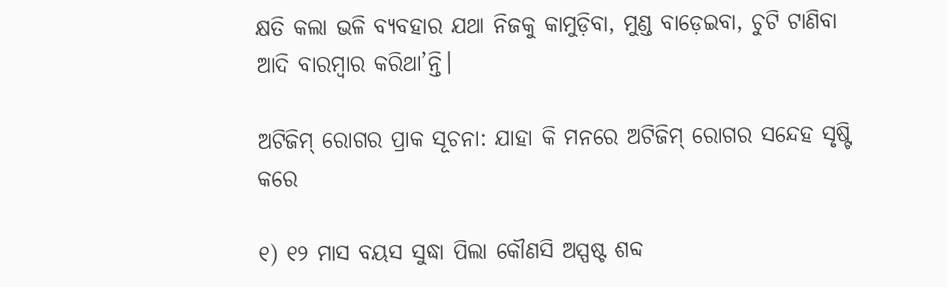କ୍ଷତି କଲା ଭଳି ବ୍ୟବହାର ଯଥା ନିଜକୁ କାମୁଡ଼ିବା, ମୁଣ୍ଡ ବାଡ଼େଇବା, ଚୁଟି ଟାଣିବା ଆଦି ବାରମ୍ବାର କରିଥା’ନ୍ତି।

ଅଟିଜିମ୍‌ ରୋଗର ପ୍ରାକ ସୂଚନା: ଯାହା କି ମନରେ ଅଟିଜିମ୍‌ ରୋଗର ସନ୍ଦେହ ସୃଷ୍ଟି କରେ

୧) ୧୨ ମାସ ବୟସ ସୁଦ୍ଧା ପିଲା କୌଣସି ଅସ୍ପଷ୍ଟ ଶବ୍ଦ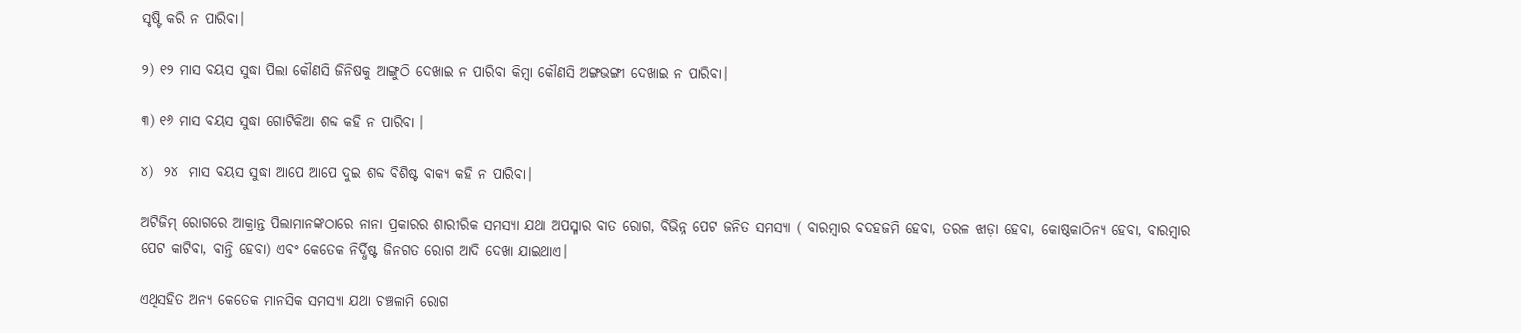ସୃଷ୍ଟି କରି ନ ପାରିବା।

୨) ୧୨ ମାସ ବୟସ ସୁଦ୍ଧା ପିଲା କୌଣସି ଜିନିଷକୁ ଆଙ୍ଗୁଠି ଦେଖାଇ ନ ପାରିବା କିମ୍ବା କୌଣସି ଅଙ୍ଗଭଙ୍ଗୀ ଦେଖାଇ ନ ପାରିବା।

୩) ୧୬ ମାସ ବୟସ ସୁଦ୍ଧା ଗୋଟିକିଆ ଶବ୍ଦ କହି ନ ପାରିବା ।

୪)  ୨୪  ମାସ ବୟସ ସୁଦ୍ଧା ଆପେ ଆପେ ଦୁଇ ଶବ୍ଦ ବିଶିଷ୍ଟ ବାକ୍ୟ କହି ନ ପାରିବା।

ଅଟିଜିମ୍‌ ରୋଗରେ ଆକ୍ରାନ୍ତ ପିଲାମାନଙ୍କଠାରେ ନାନା ପ୍ରକାରର ଶାରୀରିକ ସମସ୍ୟା ଯଥା ଅପସ୍ମାର ବାତ ରୋଗ, ବିଭିନ୍ନ ପେଟ ଜନିତ ସମସ୍ୟା ( ବାରମ୍ବାର ବଦହଜମି ହେବା, ତରଳ ଝାଡ଼ା ହେବା, କୋଷ୍ଠକାଠିନ୍ୟ ହେବା, ବାରମ୍ବାର ପେଟ କାଟିବା, ବାନ୍ତି ହେବା) ଏବଂ କେତେକ ନିର୍ଦ୍ଧିଷ୍ଟ ଜିନଗତ ରୋଗ ଆଦି ଦେଖା ଯାଇଥାଏ।

ଏଥିସହିତ ଅନ୍ୟ କେତେକ ମାନସିକ ସମସ୍ୟା ଯଥା ଚଞ୍ଚଳାମି ରୋଗ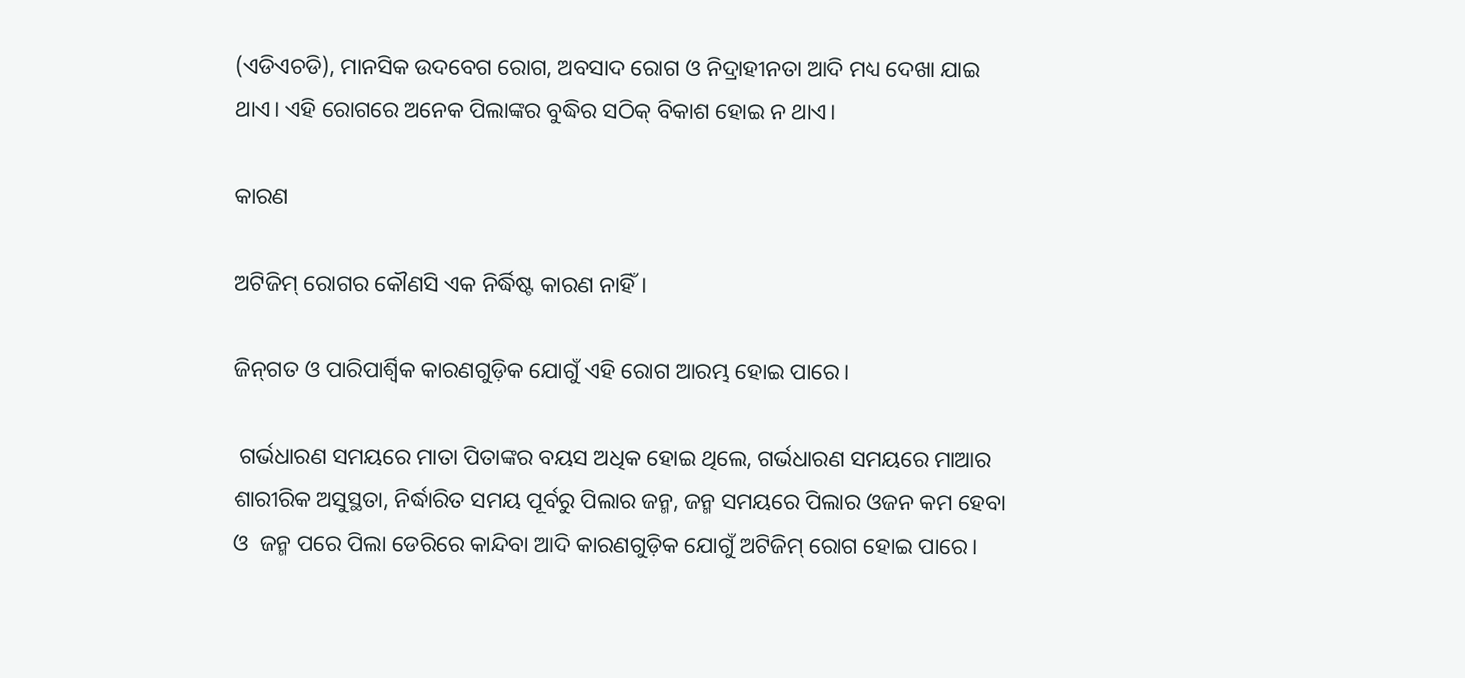(ଏଡିଏଚଡି), ମାନସିକ ଉଦବେଗ ରୋଗ, ଅବସାଦ ରୋଗ ଓ ନିଦ୍ରାହୀନତା ଆଦି ମଧ୍ୟ ଦେଖା ଯାଇ ଥାଏ। ଏହି ରୋଗରେ ଅନେକ ପିଲାଙ୍କର ବୁଦ୍ଧିର ସଠିକ୍‌ ବିକାଶ ହୋଇ ନ ଥାଏ।

କାରଣ

ଅଟିଜିମ୍‌ ରୋଗର କୌଣସି ଏକ ନିର୍ଦ୍ଧିଷ୍ଟ କାରଣ ନାହିଁ।

ଜିନ୍‌ଗତ ଓ ପାରିପାର୍ଶ୍ଵିକ କାରଣଗୁଡ଼ିକ ଯୋଗୁଁ ଏହି ରୋଗ ଆରମ୍ଭ ହୋଇ ପାରେ।

 ଗର୍ଭଧାରଣ ସମୟରେ ମାତା ପିତାଙ୍କର ବୟସ ଅଧିକ ହୋଇ ଥିଲେ, ଗର୍ଭଧାରଣ ସମୟରେ ମାଆର ଶାରୀରିକ ଅସୁସ୍ଥତା, ନିର୍ଦ୍ଧାରିତ ସମୟ ପୂର୍ବରୁ ପିଲାର ଜନ୍ମ, ଜନ୍ମ ସମୟରେ ପିଲାର ଓଜନ କମ ହେବା ଓ  ଜନ୍ମ ପରେ ପିଲା ଡେରିରେ କାନ୍ଦିବା ଆଦି କାରଣଗୁଡ଼ିକ ଯୋଗୁଁ ଅଟିଜିମ୍‌ ରୋଗ ହୋଇ ପାରେ।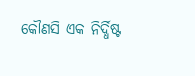କୌଣସି ଏକ ନିର୍ଦ୍ଧିଷ୍ଟ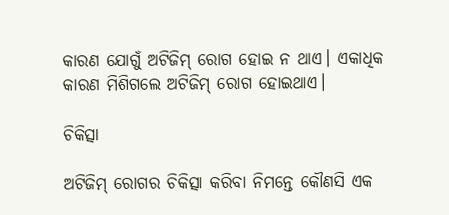କାରଣ ଯୋଗୁଁ ଅଟିଜିମ୍‌ ରୋଗ ହୋଇ ନ ଥାଏ। ଏକାଧିକ କାରଣ ମିଶିଗଲେ ଅଟିଜିମ୍‌ ରୋଗ ହୋଇଥାଏ।

ଚିକିତ୍ସା

ଅଟିଜିମ୍‌ ରୋଗର ଚିକିତ୍ସା କରିବା ନିମନ୍ତେ କୌଣସି ଏକ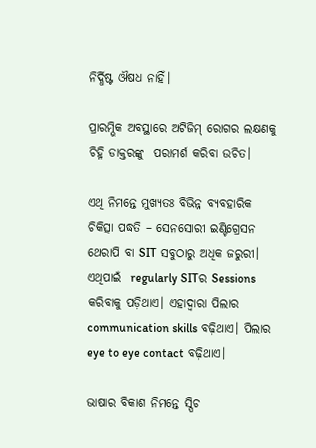ନିର୍ଦ୍ଧିଷ୍ଟ ଔଷଧ ନାହିଁ।

ପ୍ରାରମ୍ଭିକ ଅବସ୍ଥାରେ ଅଟିଜିମ୍‌ ରୋଗର ଲକ୍ଷଣକୁ ଚିହ୍ନି ଡାକ୍ତରଙ୍କୁ  ପରାମର୍ଶ କରିବା ଉଚିତ।

ଏଥି ନିମନ୍ତେ ମୁଖ୍ୟତଃ ବିଭିନ୍ନ ବ୍ୟବହାରିକ ଚିକିତ୍ସା ପଦ୍ଧତି – ସେନସୋରୀ ଇଣ୍ଟିଗ୍ରେସନ ଥେରାପି ବା SIT ସବୁଠାରୁ ଅଧିକ ଜରୁରୀ। ଏଥିପାଇଁ  regularly SITର Sessions କରିବାକୁ ପଡ଼ିଥାଏ। ଏହାଦ୍ୱାରା ପିଲାର communication skills ବଢ଼ିଥାଏ। ପିଲାର eye to eye contact ବଢ଼ିଥାଏ।

ଭାଷାର ବିକାଶ ନିମନ୍ତେ ସ୍ପିଚ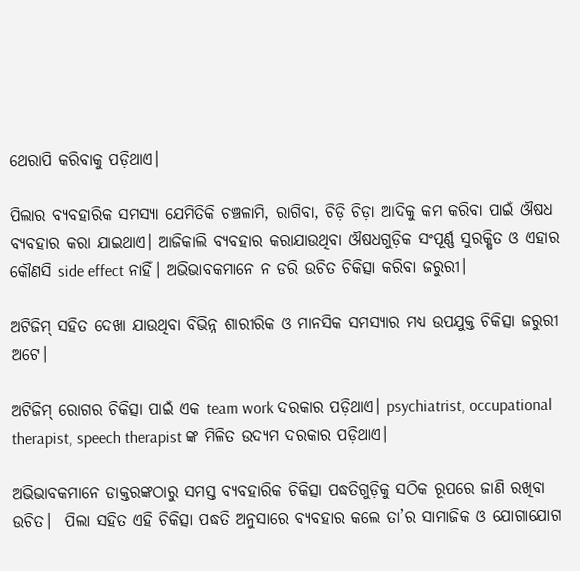ଥେରାପି କରିବାକୁ ପଡ଼ିଥାଏ।

ପିଲାର ବ୍ୟବହାରିକ ସମସ୍ୟା ଯେମିତିକି ଚଞ୍ଚଳାମି, ରାଗିବା, ଚିଡ଼ି ଚିଡ଼ା ଆଦିକୁ କମ କରିବା ପାଇଁ ଔଷଧ ବ୍ୟବହାର କରା ଯାଇଥାଏ। ଆଜିକାଲି ବ୍ୟବହାର କରାଯାଉଥିବା ଔଷଧଗୁଡ଼ିକ ସଂପୂର୍ଣ୍ଣ ସୁରକ୍ଷିତ ଓ ଏହାର କୌଣସି side effect ନାହିଁ। ଅଭିଭାବକମାନେ ନ ଡରି ଉଚିତ ଚିକିତ୍ସା କରିବା ଜରୁରୀ।

ଅଟିଜିମ୍‌ ସହିତ ଦେଖା ଯାଉଥିବା ବିଭିନ୍ନ ଶାରୀରିକ ଓ ମାନସିକ ସମସ୍ୟାର ମଧ୍ୟ ଉପଯୁକ୍ତ ଚିକିତ୍ସା ଜରୁରୀ ଅଟେ।

ଅଟିଜିମ୍‌ ରୋଗର ଚିକିତ୍ସା ପାଇଁ ଏକ team work ଦରକାର ପଡ଼ିଥାଏ। psychiatrist, occupational therapist, speech therapist ଙ୍କ ମିଳିତ ଉଦ୍ୟମ ଦରକାର ପଡ଼ିଥାଏ।

ଅଭିଭାବକମାନେ ଡାକ୍ତରଙ୍କଠାରୁ ସମସ୍ତ ବ୍ୟବହାରିକ ଚିକିତ୍ସା ପଦ୍ଧତିଗୁଡ଼ିକୁ ସଠିକ ରୂପରେ ଜାଣି ରଖିବା ଉଚିତ।  ପିଲା ସହିତ ଏହି ଚିକିତ୍ସା ପଦ୍ଧତି ଅନୁସାରେ ବ୍ୟବହାର କଲେ ତା’ର ସାମାଜିକ ଓ ଯୋଗାଯୋଗ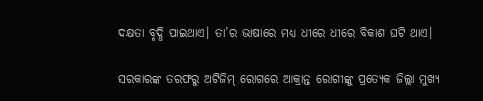ଦକ୍ଷତା ବୃଦ୍ଧି ପାଇଥାଏ। ତା’ର ଭାଷାରେ ମଧ୍ୟ ଧୀରେ ଧୀରେ ବିକାଶ ଘଟି ଥାଏ।

ସରକାରଙ୍କ ତରଫରୁ ଅଟିଜିମ୍‌ ରୋଗରେ ଆକ୍ରାନ୍ତ ରୋଗୀଙ୍କୁ ପ୍ରତ୍ୟେକ ଜିଲ୍ଲା ମୁଖ୍ୟ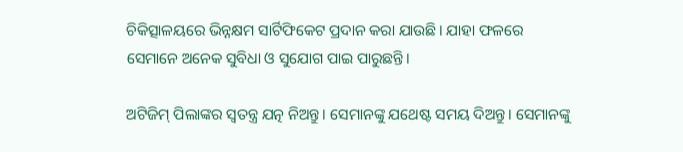ଚିକିତ୍ସାଳୟରେ ଭିନ୍ନକ୍ଷମ ସାର୍ଟିଫିକେଟ ପ୍ରଦାନ କରା ଯାଉଛି। ଯାହା ଫଳରେ ସେମାନେ ଅନେକ ସୁବିଧା ଓ ସୁଯୋଗ ପାଇ ପାରୁଛନ୍ତି।

ଅଟିଜିମ୍‌ ପିଲାଙ୍କର ସ୍ଵତନ୍ତ୍ର ଯତ୍ନ ନିଅନ୍ତୁ। ସେମାନଙ୍କୁ ଯଥେଷ୍ଟ ସମୟ ଦିଅନ୍ତୁ। ସେମାନଙ୍କୁ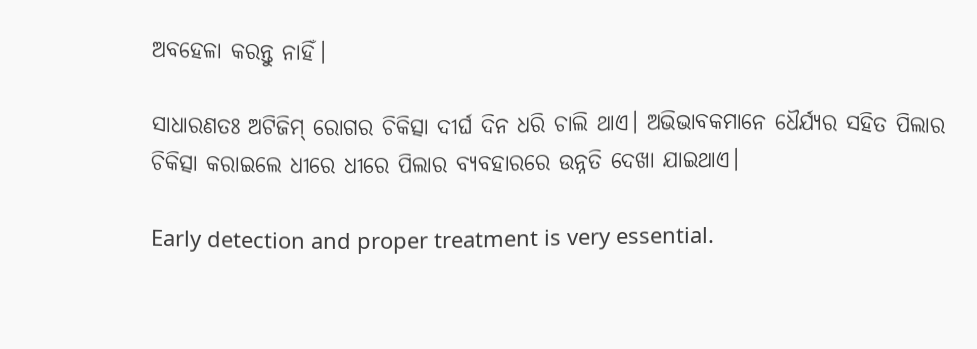ଅବହେଳା କରନ୍ତୁ ନାହିଁ।

ସାଧାରଣତଃ ଅଟିଜିମ୍‌ ରୋଗର ଚିକିତ୍ସା ଦୀର୍ଘ ଦିନ ଧରି ଚାଲି ଥାଏ। ଅଭିଭାବକମାନେ ଧୈର୍ଯ୍ୟର ସହିତ ପିଲାର ଚିକିତ୍ସା କରାଇଲେ ଧୀରେ ଧୀରେ ପିଲାର ବ୍ୟବହାରରେ ଉନ୍ନତି ଦେଖା ଯାଇଥାଏ।

Early detection and proper treatment is very essential.